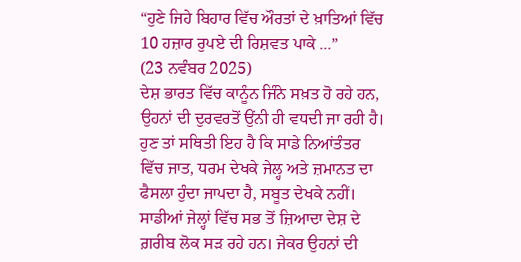“ਹੁਣੇ ਜਿਹੇ ਬਿਹਾਰ ਵਿੱਚ ਔਰਤਾਂ ਦੇ ਖ਼ਾਤਿਆਂ ਵਿੱਚ 10 ਹਜ਼ਾਰ ਰੁਪਏ ਦੀ ਰਿਸ਼ਵਤ ਪਾਕੇ ...”
(23 ਨਵੰਬਰ 2025)
ਦੇਸ਼ ਭਾਰਤ ਵਿੱਚ ਕਾਨੂੰਨ ਜਿੰਨੇ ਸਖ਼ਤ ਹੋ ਰਹੇ ਹਨ, ਉਹਨਾਂ ਦੀ ਦੁਰਵਰਤੋਂ ਉਂਨੀ ਹੀ ਵਧਦੀ ਜਾ ਰਹੀ ਹੈ। ਹੁਣ ਤਾਂ ਸਥਿਤੀ ਇਹ ਹੈ ਕਿ ਸਾਡੇ ਨਿਆਂਤੰਤਰ ਵਿੱਚ ਜਾਤ, ਧਰਮ ਦੇਖਕੇ ਜੇਲ੍ਹ ਅਤੇ ਜ਼ਮਾਨਤ ਦਾ ਫੈਸਲਾ ਹੁੰਦਾ ਜਾਪਦਾ ਹੈ, ਸਬੂਤ ਦੇਖਕੇ ਨਹੀਂ।
ਸਾਡੀਆਂ ਜੇਲ੍ਹਾਂ ਵਿੱਚ ਸਭ ਤੋਂ ਜ਼ਿਆਦਾ ਦੇਸ਼ ਦੇ ਗ਼ਰੀਬ ਲੋਕ ਸੜ ਰਹੇ ਹਨ। ਜੇਕਰ ਉਹਨਾਂ ਦੀ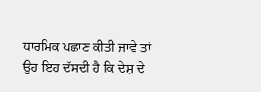ਧਾਰਮਿਕ ਪਛਾਣ ਕੀਤੀ ਜਾਵੇ ਤਾਂ ਉਹ ਇਹ ਦੱਸਦੀ ਹੈ ਕਿ ਦੇਸ਼ ਦੇ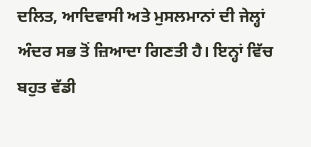ਦਲਿਤ, ਆਦਿਵਾਸੀ ਅਤੇ ਮੁਸਲਮਾਨਾਂ ਦੀ ਜੇਲ੍ਹਾਂ ਅੰਦਰ ਸਭ ਤੋਂ ਜ਼ਿਆਦਾ ਗਿਣਤੀ ਹੈ। ਇਨ੍ਹਾਂ ਵਿੱਚ ਬਹੁਤ ਵੱਡੀ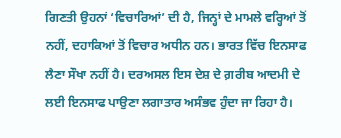ਗਿਣਤੀ ਉਹਨਾਂ ‘ਵਿਚਾਰਿਆਂ’ ਦੀ ਹੈ, ਜਿਨ੍ਹਾਂ ਦੇ ਮਾਮਲੇ ਵਰ੍ਹਿਆਂ ਤੋਂ ਨਹੀਂ, ਦਹਾਕਿਆਂ ਤੋਂ ਵਿਚਾਰ ਅਧੀਨ ਹਨ। ਭਾਰਤ ਵਿੱਚ ਇਨਸਾਫ ਲੈਣਾ ਸੌਖਾ ਨਹੀਂ ਹੈ। ਦਰਅਸਲ ਇਸ ਦੇਸ਼ ਦੇ ਗ਼ਰੀਬ ਆਦਮੀ ਦੇ ਲਈ ਇਨਸਾਫ ਪਾਉਣਾ ਲਗਾਤਾਰ ਅਸੰਭਵ ਹੁੰਦਾ ਜਾ ਰਿਹਾ ਹੈ।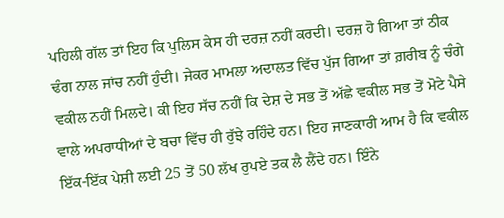ਪਹਿਲੀ ਗੱਲ ਤਾਂ ਇਹ ਕਿ ਪੁਲਿਸ ਕੇਸ ਹੀ ਦਰਜ਼ ਨਹੀਂ ਕਰਦੀ। ਦਰਜ਼ ਹੋ ਗਿਆ ਤਾਂ ਠੀਕ ਢੰਗ ਨਾਲ ਜਾਂਚ ਨਹੀਂ ਹੁੰਦੀ। ਜੇਕਰ ਮਾਮਲਾ ਅਦਾਲਤ ਵਿੱਚ ਪੁੱਜ ਗਿਆ ਤਾਂ ਗ਼ਰੀਬ ਨੂੰ ਚੰਗੇ ਵਕੀਲ ਨਹੀਂ ਮਿਲਦੇ। ਕੀ ਇਹ ਸੱਚ ਨਹੀਂ ਕਿ ਦੇਸ਼ ਦੇ ਸਭ ਤੋਂ ਅੱਛੇ ਵਕੀਲ ਸਭ ਤੋਂ ਮੋਟੇ ਪੈਸੇ ਵਾਲੇ ਅਪਰਾਧੀਆਂ ਦੇ ਬਚਾ ਵਿੱਚ ਹੀ ਰੁੱਝੇ ਰਹਿੰਦੇ ਹਨ। ਇਹ ਜਾਣਕਾਰੀ ਆਮ ਹੈ ਕਿ ਵਕੀਲ ਇੱਕ-ਇੱਕ ਪੇਸ਼ੀ ਲਈ 25 ਤੋਂ 50 ਲੱਖ ਰੁਪਏ ਤਕ ਲੈ ਲੈਂਦੇ ਹਨ। ਇੰਨੇ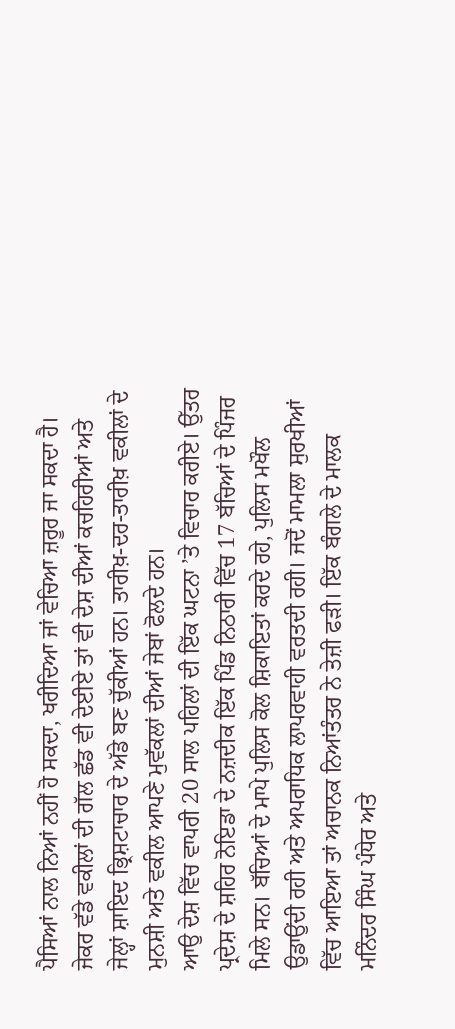ਪੈਸਿਆਂ ਨਾਲ ਨਿਆਂ ਨਹੀਂ ਹੋ ਸਕਦਾ, ਖਰੀਦਿਆ ਜਾਂ ਵੇਚਿਆ ਜ਼ਰੂਰ ਜਾ ਸਕਦਾ ਹੈ। ਜੇਕਰ ਵੱਡੇ ਵਕੀਲਾਂ ਦੀ ਗੱਲ ਛੱਡ ਵੀ ਦੇਈਏ ਤਾਂ ਵੀ ਦੇਸ਼ ਦੀਆਂ ਕਚਹਿਰੀਆਂ ਅਤੇ ਜੇਲ੍ਹਾਂ ਸ਼ਾਇਦ ਭ੍ਰਿਸ਼ਟਾਚਾਰ ਦੇ ਅੱਡੇ ਬਣ ਚੁੱਕੀਆਂ ਹਨ। ਤਾਰੀਖ਼-ਦਰ-ਤਾਰੀਖ਼ ਵਕੀਲਾਂ ਦੇ ਮੁਨਸ਼ੀ ਅਤੇ ਵਕੀਲ ਆਪਣੇ ਮੁਵੱਕਲਾਂ ਦੀਆਂ ਜੇਬਾਂ ਫੋਲਦੇ ਹਨ।
ਆਉ ਦੇਸ਼ ਵਿੱਚ ਵਾਪਰੀ 20 ਸਾਲ ਪਹਿਲਾਂ ਦੀ ਇੱਕ ਘਟਨਾ ’ਤੇ ਵਿਚਾਰ ਕਰੀਏ। ਉੱਤਰ ਪ੍ਰਦੇਸ਼ ਦੇ ਸ਼ਹਿਰ ਨੋਇਡਾ ਦੇ ਨਜ਼ਦੀਕ ਇੱਕ ਪਿੰਡ ਨਿਠਾਰੀ ਵਿੱਚ 17 ਬੱਚਿਆਂ ਦੇ ਪਿੰਜਰ ਮਿਲੇ ਸਨ। ਬੱਚਿਆਂ ਦੇ ਮਾਪੇ ਪੁਲਿਸ ਕੋਲ ਸ਼ਿਕਾਇਤਾਂ ਕਰਦੇ ਰਹੇ, ਪੁਲਿਸ ਮਖੌਲ ਉਡਾਉਂਦੀ ਰਹੀ ਅਤੇ ਅਪਰਾਧਿਕ ਲਾਪਰਵਾਹੀ ਵਰਤਦੀ ਰਹੀ। ਜਦੋਂ ਮਾਮਲਾ ਸੁਰਖੀਆਂ ਵਿੱਚ ਆਇਆ ਤਾਂ ਅਚਾਨਕ ਨਿਆਂਤੰਤਰ ਨੇ ਤੇਜ਼ੀ ਫੜੀ। ਇੱਕ ਬੰਗਲੇ ਦੇ ਮਾਲਕ ਮਨਿੰਦਰ ਸਿੰਘ ਪੰਧੇਰ ਅਤੇ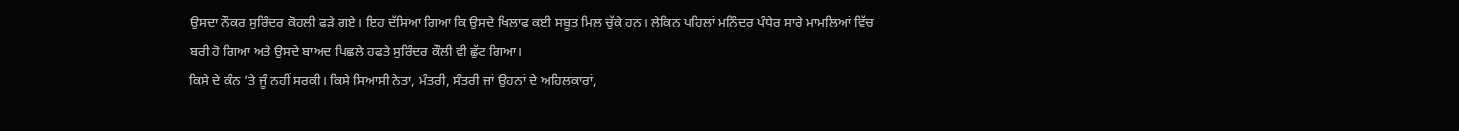ਉਸਦਾ ਨੌਕਰ ਸੁਰਿੰਦਰ ਕੋਹਲੀ ਫੜੇ ਗਏ। ਇਹ ਦੱਸਿਆ ਗਿਆ ਕਿ ਉਸਦੇ ਖਿਲਾਫ ਕਈ ਸਬੂਤ ਮਿਲ ਚੁੱਕੇ ਹਨ। ਲੇਕਿਨ ਪਹਿਲਾਂ ਮਨਿੰਦਰ ਪੰਧੇਰ ਸਾਰੇ ਮਾਮਲਿਆਂ ਵਿੱਚ ਬਰੀ ਹੋ ਗਿਆ ਅਤੇ ਉਸਦੇ ਬਾਅਦ ਪਿਛਲੇ ਹਫਤੇ ਸੁਰਿੰਦਰ ਕੌਲੀ ਵੀ ਛੁੱਟ ਗਿਆ।
ਕਿਸੇ ਦੇ ਕੰਨ ’ਤੇ ਜੂੰ ਨਹੀਂ ਸਰਕੀ। ਕਿਸੇ ਸਿਆਸੀ ਨੇਤਾ, ਮੰਤਰੀ, ਸੰਤਰੀ ਜਾਂ ਉਹਨਾਂ ਦੇ ਅਹਿਲਕਾਰਾਂ,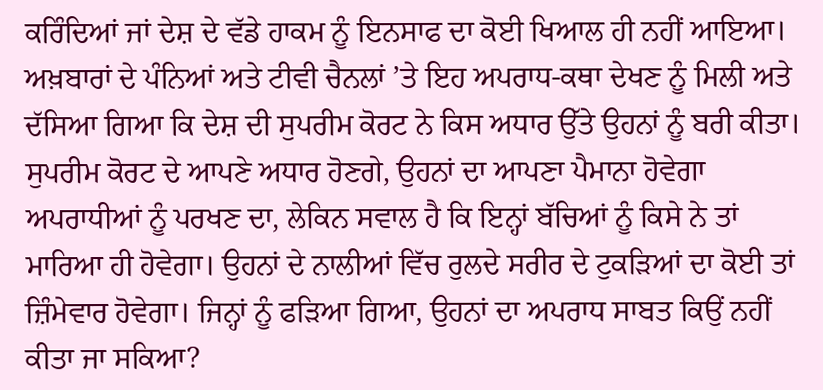ਕਰਿੰਦਿਆਂ ਜਾਂ ਦੇਸ਼ ਦੇ ਵੱਡੇ ਹਾਕਮ ਨੂੰ ਇਨਸਾਫ ਦਾ ਕੋਈ ਖਿਆਲ ਹੀ ਨਹੀਂ ਆਇਆ। ਅਖ਼ਬਾਰਾਂ ਦੇ ਪੰਨਿਆਂ ਅਤੇ ਟੀਵੀ ਚੈਨਲਾਂ ’ਤੇ ਇਹ ਅਪਰਾਧ-ਕਥਾ ਦੇਖਣ ਨੂੰ ਮਿਲੀ ਅਤੇ ਦੱਸਿਆ ਗਿਆ ਕਿ ਦੇਸ਼ ਦੀ ਸੁਪਰੀਮ ਕੋਰਟ ਨੇ ਕਿਸ ਅਧਾਰ ਉੱਤੇ ਉਹਨਾਂ ਨੂੰ ਬਰੀ ਕੀਤਾ।
ਸੁਪਰੀਮ ਕੋਰਟ ਦੇ ਆਪਣੇ ਅਧਾਰ ਹੋਣਗੇ, ਉਹਨਾਂ ਦਾ ਆਪਣਾ ਪੈਮਾਨਾ ਹੋਵੇਗਾ ਅਪਰਾਧੀਆਂ ਨੂੰ ਪਰਖਣ ਦਾ, ਲੇਕਿਨ ਸਵਾਲ ਹੈ ਕਿ ਇਨ੍ਹਾਂ ਬੱਚਿਆਂ ਨੂੰ ਕਿਸੇ ਨੇ ਤਾਂ ਮਾਰਿਆ ਹੀ ਹੋਵੇਗਾ। ਉਹਨਾਂ ਦੇ ਨਾਲੀਆਂ ਵਿੱਚ ਰੁਲਦੇ ਸਰੀਰ ਦੇ ਟੁਕੜਿਆਂ ਦਾ ਕੋਈ ਤਾਂ ਜ਼ਿੰਮੇਵਾਰ ਹੋਵੇਗਾ। ਜਿਨ੍ਹਾਂ ਨੂੰ ਫੜਿਆ ਗਿਆ, ਉਹਨਾਂ ਦਾ ਅਪਰਾਧ ਸਾਬਤ ਕਿਉਂ ਨਹੀਂ ਕੀਤਾ ਜਾ ਸਕਿਆ?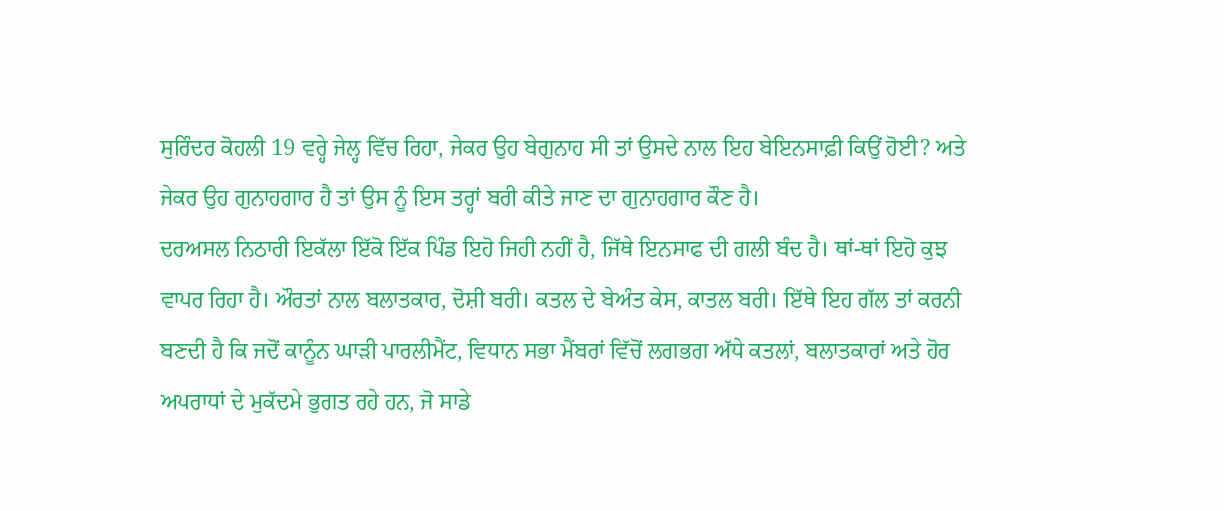ਸੁਰਿੰਦਰ ਕੋਹਲੀ 19 ਵਰ੍ਹੇ ਜੇਲ੍ਹ ਵਿੱਚ ਰਿਹਾ, ਜੇਕਰ ਉਹ ਬੇਗੁਨਾਹ ਸੀ ਤਾਂ ਉਸਦੇ ਨਾਲ ਇਹ ਬੇਇਨਸਾਫ਼ੀ ਕਿਉਂ ਹੋਈ? ਅਤੇ ਜੇਕਰ ਉਹ ਗੁਨਾਹਗਾਰ ਹੈ ਤਾਂ ਉਸ ਨੂੰ ਇਸ ਤਰ੍ਹਾਂ ਬਰੀ ਕੀਤੇ ਜਾਣ ਦਾ ਗੁਨਾਹਗਾਰ ਕੌਣ ਹੈ।
ਦਰਅਸਲ ਨਿਠਾਰੀ ਇਕੱਲਾ ਇੱਕੋ ਇੱਕ ਪਿੰਡ ਇਹੋ ਜਿਹੀ ਨਹੀਂ ਹੈ, ਜਿੱਥੇ ਇਨਸਾਫ ਦੀ ਗਲੀ ਬੰਦ ਹੈ। ਥਾਂ-ਥਾਂ ਇਹੋ ਕੁਝ ਵਾਪਰ ਰਿਹਾ ਹੈ। ਔਰਤਾਂ ਨਾਲ ਬਲਾਤਕਾਰ, ਦੋਸ਼ੀ ਬਰੀ। ਕਤਲ ਦੇ ਬੇਅੰਤ ਕੇਸ, ਕਾਤਲ ਬਰੀ। ਇੱਥੇ ਇਹ ਗੱਲ ਤਾਂ ਕਰਨੀ ਬਣਦੀ ਹੈ ਕਿ ਜਦੋਂ ਕਾਨੂੰਨ ਘਾੜੀ ਪਾਰਲੀਮੈਂਟ, ਵਿਧਾਨ ਸਭਾ ਮੈਂਬਰਾਂ ਵਿੱਚੋਂ ਲਗਭਗ ਅੱਧੇ ਕਤਲਾਂ, ਬਲਾਤਕਾਰਾਂ ਅਤੇ ਹੋਰ ਅਪਰਾਧਾਂ ਦੇ ਮੁਕੱਦਮੇ ਭੁਗਤ ਰਹੇ ਹਨ, ਜੋ ਸਾਡੇ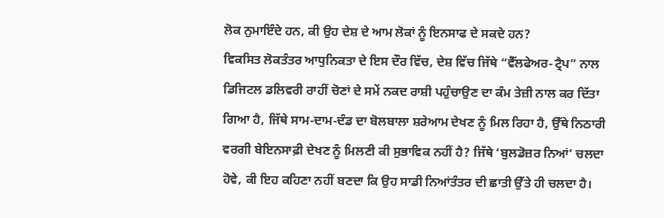ਲੋਕ ਨੁਮਾਇੰਦੇ ਹਨ, ਕੀ ਉਹ ਦੇਸ਼ ਦੇ ਆਮ ਲੋਕਾਂ ਨੂੰ ਇਨਸਾਫ ਦੇ ਸਕਦੇ ਹਨ?
ਵਿਕਸਿਤ ਲੋਕਤੰਤਰ ਆਧੁਨਿਕਤਾ ਦੇ ਇਸ ਦੌਰ ਵਿੱਚ, ਦੇਸ਼ ਵਿੱਚ ਜਿੱਥੇ “ਵੈੱਲਫੇਅਰ-ਟ੍ਰੈਪ” ਨਾਲ ਡਿਜਿਟਲ ਡਲਿਵਰੀ ਰਾਹੀਂ ਚੋਣਾਂ ਦੇ ਸਮੇਂ ਨਕਦ ਰਾਸ਼ੀ ਪਹੁੰਚਾਉਣ ਦਾ ਕੰਮ ਤੇਜ਼ੀ ਨਾਲ ਕਰ ਦਿੱਤਾ ਗਿਆ ਹੈ, ਜਿੱਥੇ ਸਾਮ-ਦਾਮ-ਦੰਡ ਦਾ ਬੋਲਬਾਲਾ ਸ਼ਰੇਆਮ ਦੇਖਣ ਨੂੰ ਮਿਲ ਰਿਹਾ ਹੈ, ਉੱਥੇ ਨਿਠਾਰੀ ਵਰਗੀ ਬੇਇਨਸਾਫ਼ੀ ਦੇਖਣ ਨੂੰ ਮਿਲਣੀ ਕੀ ਸੁਭਾਵਿਕ ਨਹੀਂ ਹੈ? ਜਿੱਥੇ ‘ਬੁਲਡੋਜ਼ਰ ਨਿਆਂ’ ਚਲਦਾ ਹੋਵੇ, ਕੀ ਇਹ ਕਹਿਣਾ ਨਹੀਂ ਬਣਦਾ ਕਿ ਉਹ ਸਾਡੀ ਨਿਆਂਤੰਤਰ ਦੀ ਛਾਤੀ ਉੱਤੇ ਹੀ ਚਲਦਾ ਹੈ।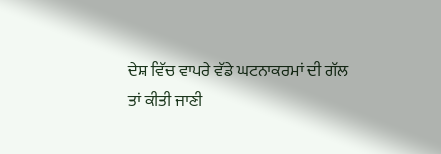ਦੇਸ਼ ਵਿੱਚ ਵਾਪਰੇ ਵੱਡੇ ਘਟਨਾਕਰਮਾਂ ਦੀ ਗੱਲ ਤਾਂ ਕੀਤੀ ਜਾਣੀ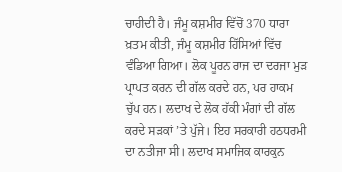ਚਾਹੀਦੀ ਹੈ। ਜੰਮੂ ਕਸ਼ਮੀਰ ਵਿੱਚੋਂ 370 ਧਾਰਾ ਖ਼ਤਮ ਕੀਤੀ, ਜੰਮੂ ਕਸ਼ਮੀਰ ਹਿੱਸਿਆਂ ਵਿੱਚ ਵੰਡਿਆ ਗਿਆ। ਲੋਕ ਪੂਰਨ ਰਾਜ ਦਾ ਦਰਜਾ ਮੁੜ ਪ੍ਰਾਪਤ ਕਰਨ ਦੀ ਗੱਲ ਕਰਦੇ ਹਨ, ਪਰ ਹਾਕਮ ਚੁੱਪ ਹਨ। ਲਦਾਖ ਦੇ ਲੋਕ ਹੱਕੀ ਮੰਗਾਂ ਦੀ ਗੱਲ ਕਰਦੇ ਸੜਕਾਂ ’ਤੇ ਪੁੱਜੇ। ਇਹ ਸਰਕਾਰੀ ਹਠਧਰਮੀ ਦਾ ਨਤੀਜਾ ਸੀ। ਲਦਾਖ ਸਮਾਜਿਕ ਕਾਰਕੁਨ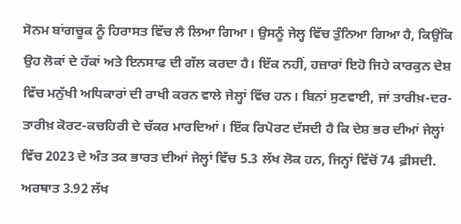ਸੋਨਮ ਬਾਂਗਚੂਕ ਨੂੰ ਹਿਰਾਸਤ ਵਿੱਚ ਲੈ ਲਿਆ ਗਿਆ। ਉਸਨੂੰ ਜੇਲ੍ਹ ਵਿੱਚ ਤੁੰਨਿਆ ਗਿਆ ਹੈ, ਕਿਉਂਕਿ ਉਹ ਲੋਕਾਂ ਦੇ ਹੱਕਾਂ ਅਤੇ ਇਨਸਾਫ ਦੀ ਗੱਲ ਕਰਦਾ ਹੈ। ਇੱਕ ਨਹੀਂ, ਹਜ਼ਾਰਾਂ ਇਹੋ ਜਿਹੇ ਕਾਰਕੁਨ ਦੇਸ਼ ਵਿੱਚ ਮਨੁੱਖੀ ਅਧਿਕਾਰਾਂ ਦੀ ਰਾਖੀ ਕਰਨ ਵਾਲੇ ਜੇਲ੍ਹਾਂ ਵਿੱਚ ਹਨ। ਬਿਨਾਂ ਸੁਣਵਾਈ, ਜਾਂ ਤਾਰੀਖ਼-ਦਰ-ਤਾਰੀਖ਼ ਕੋਰਟ-ਕਚਹਿਰੀ ਦੇ ਚੱਕਰ ਮਾਰਦਿਆਂ। ਇੱਕ ਰਿਪੋਰਟ ਦੱਸਦੀ ਹੈ ਕਿ ਦੇਸ਼ ਭਰ ਦੀਆਂ ਜੇਲ੍ਹਾਂ ਵਿੱਚ 2023 ਦੇ ਅੰਤ ਤਕ ਭਾਰਤ ਦੀਆਂ ਜੇਲ੍ਹਾਂ ਵਿੱਚ 5.3 ਲੱਖ ਲੋਕ ਹਨ, ਜਿਨ੍ਹਾਂ ਵਿੱਚੋਂ 74 ਫ਼ੀਸਦੀ. ਅਰਥਾਤ 3.92 ਲੱਖ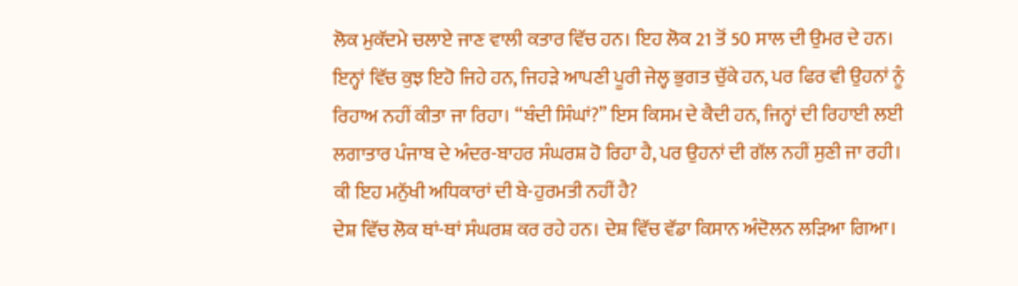ਲੋਕ ਮੁਕੱਦਮੇ ਚਲਾਏ ਜਾਣ ਵਾਲੀ ਕਤਾਰ ਵਿੱਚ ਹਨ। ਇਹ ਲੋਕ 21 ਤੋਂ 50 ਸਾਲ ਦੀ ਉਮਰ ਦੇ ਹਨ। ਇਨ੍ਹਾਂ ਵਿੱਚ ਕੁਝ ਇਹੋ ਜਿਹੇ ਹਨ, ਜਿਹੜੇ ਆਪਣੀ ਪੂਰੀ ਜੇਲ੍ਹ ਭੁਗਤ ਚੁੱਕੇ ਹਨ, ਪਰ ਫਿਰ ਵੀ ਉਹਨਾਂ ਨੂੰ ਰਿਹਾਅ ਨਹੀਂ ਕੀਤਾ ਜਾ ਰਿਹਾ। “ਬੰਦੀ ਸਿੰਘਾਂ?” ਇਸ ਕਿਸਮ ਦੇ ਕੈਦੀ ਹਨ, ਜਿਨ੍ਹਾਂ ਦੀ ਰਿਹਾਈ ਲਈ ਲਗਾਤਾਰ ਪੰਜਾਬ ਦੇ ਅੰਦਰ-ਬਾਹਰ ਸੰਘਰਸ਼ ਹੋ ਰਿਹਾ ਹੈ, ਪਰ ਉਹਨਾਂ ਦੀ ਗੱਲ ਨਹੀਂ ਸੁਣੀ ਜਾ ਰਹੀ। ਕੀ ਇਹ ਮਨੁੱਖੀ ਅਧਿਕਾਰਾਂ ਦੀ ਬੇ-ਹੁਰਮਤੀ ਨਹੀਂ ਹੈ?
ਦੇਸ਼ ਵਿੱਚ ਲੋਕ ਥਾਂ-ਥਾਂ ਸੰਘਰਸ਼ ਕਰ ਰਹੇ ਹਨ। ਦੇਸ਼ ਵਿੱਚ ਵੱਡਾ ਕਿਸਾਨ ਅੰਦੋਲਨ ਲੜਿਆ ਗਿਆ।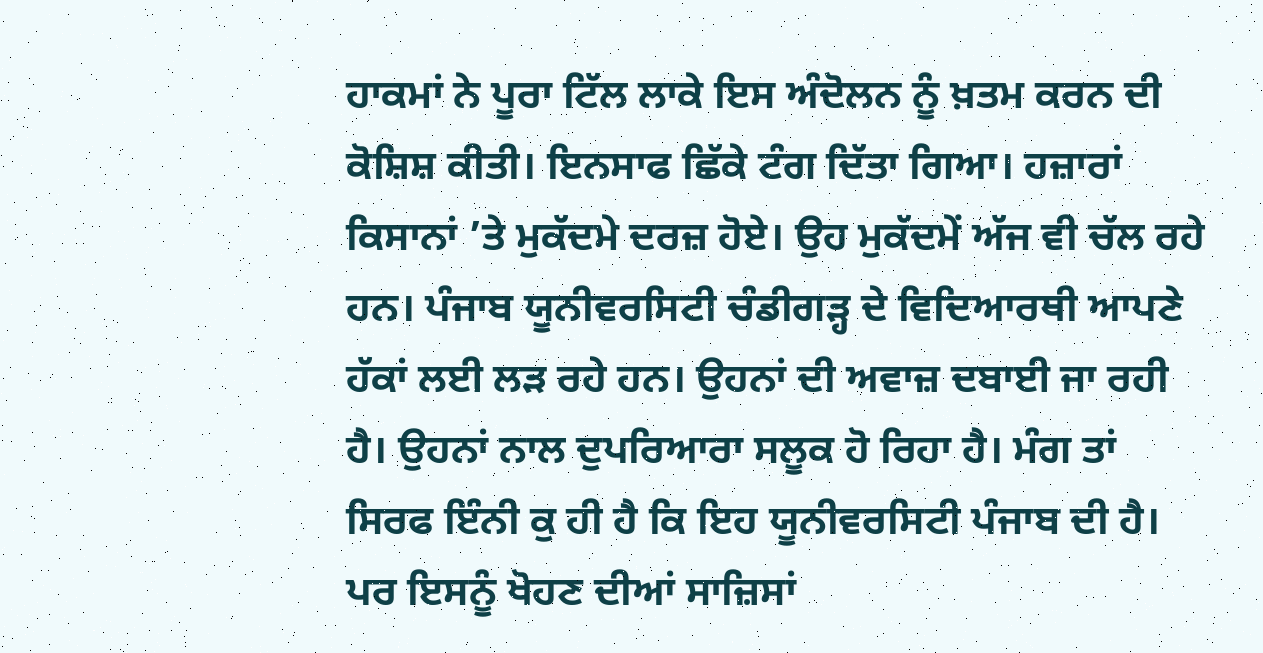ਹਾਕਮਾਂ ਨੇ ਪੂਰਾ ਟਿੱਲ ਲਾਕੇ ਇਸ ਅੰਦੋਲਨ ਨੂੰ ਖ਼ਤਮ ਕਰਨ ਦੀ ਕੋਸ਼ਿਸ਼ ਕੀਤੀ। ਇਨਸਾਫ ਛਿੱਕੇ ਟੰਗ ਦਿੱਤਾ ਗਿਆ। ਹਜ਼ਾਰਾਂ ਕਿਸਾਨਾਂ ’ਤੇ ਮੁਕੱਦਮੇ ਦਰਜ਼ ਹੋਏ। ਉਹ ਮੁਕੱਦਮੇਂ ਅੱਜ ਵੀ ਚੱਲ ਰਹੇ ਹਨ। ਪੰਜਾਬ ਯੂਨੀਵਰਸਿਟੀ ਚੰਡੀਗੜ੍ਹ ਦੇ ਵਿਦਿਆਰਥੀ ਆਪਣੇ ਹੱਕਾਂ ਲਈ ਲੜ ਰਹੇ ਹਨ। ਉਹਨਾਂ ਦੀ ਅਵਾਜ਼ ਦਬਾਈ ਜਾ ਰਹੀ ਹੈ। ਉਹਨਾਂ ਨਾਲ ਦੁਪਰਿਆਰਾ ਸਲੂਕ ਹੋ ਰਿਹਾ ਹੈ। ਮੰਗ ਤਾਂ ਸਿਰਫ ਇੰਨੀ ਕੁ ਹੀ ਹੈ ਕਿ ਇਹ ਯੂਨੀਵਰਸਿਟੀ ਪੰਜਾਬ ਦੀ ਹੈ। ਪਰ ਇਸਨੂੰ ਖੋਹਣ ਦੀਆਂ ਸਾਜ਼ਿਸਾਂ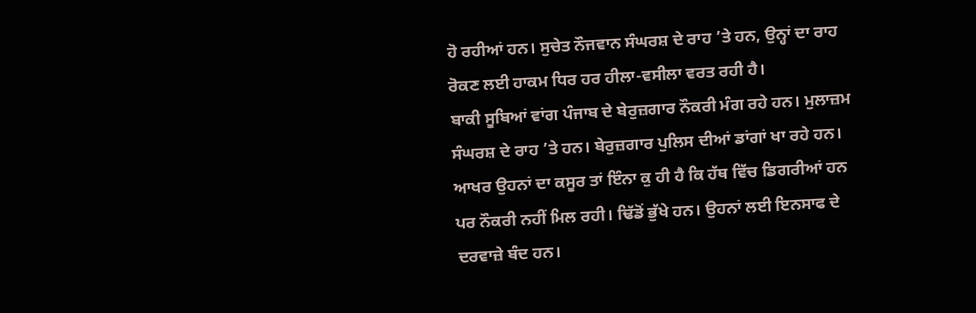ਹੋ ਰਹੀਆਂ ਹਨ। ਸੁਚੇਤ ਨੌਜਵਾਨ ਸੰਘਰਸ਼ ਦੇ ਰਾਹ ’ਤੇ ਹਨ, ਉਨ੍ਹਾਂ ਦਾ ਰਾਹ ਰੋਕਣ ਲਈ ਹਾਕਮ ਧਿਰ ਹਰ ਹੀਲਾ-ਵਸੀਲਾ ਵਰਤ ਰਹੀ ਹੈ।
ਬਾਕੀ ਸੂਬਿਆਂ ਵਾਂਗ ਪੰਜਾਬ ਦੇ ਬੇਰੁਜ਼ਗਾਰ ਨੌਕਰੀ ਮੰਗ ਰਹੇ ਹਨ। ਮੁਲਾਜ਼ਮ ਸੰਘਰਸ਼ ਦੇ ਰਾਹ ’ਤੇ ਹਨ। ਬੇਰੁਜ਼ਗਾਰ ਪੁਲਿਸ ਦੀਆਂ ਡਾਂਗਾਂ ਖਾ ਰਹੇ ਹਨ। ਆਖਰ ਉਹਨਾਂ ਦਾ ਕਸੂਰ ਤਾਂ ਇੰਨਾ ਕੁ ਹੀ ਹੈ ਕਿ ਹੱਥ ਵਿੱਚ ਡਿਗਰੀਆਂ ਹਨ ਪਰ ਨੌਕਰੀ ਨਹੀਂ ਮਿਲ ਰਹੀ। ਢਿੱਡੋਂ ਭੁੱਖੇ ਹਨ। ਉਹਨਾਂ ਲਈ ਇਨਸਾਫ ਦੇ ਦਰਵਾਜ਼ੇ ਬੰਦ ਹਨ।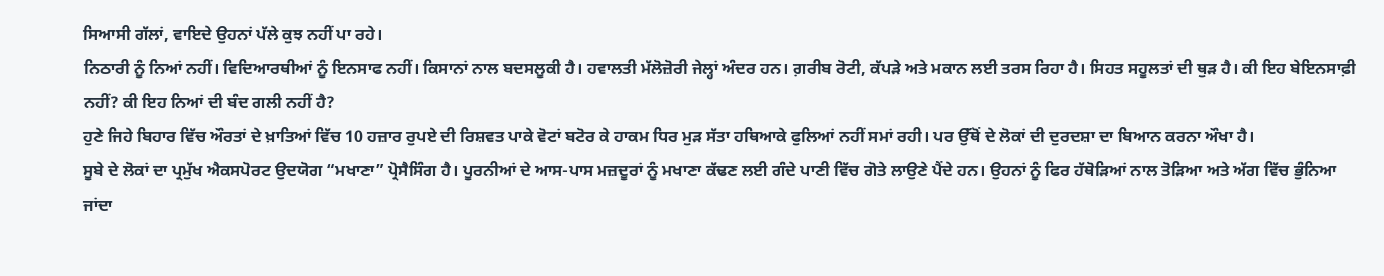ਸਿਆਸੀ ਗੱਲਾਂ, ਵਾਇਦੇ ਉਹਨਾਂ ਪੱਲੇ ਕੁਝ ਨਹੀਂ ਪਾ ਰਹੇ।
ਨਿਠਾਰੀ ਨੂੰ ਨਿਆਂ ਨਹੀਂ। ਵਿਦਿਆਰਥੀਆਂ ਨੂੰ ਇਨਸਾਫ ਨਹੀਂ। ਕਿਸਾਨਾਂ ਨਾਲ ਬਦਸਲੂਕੀ ਹੈ। ਹਵਾਲਤੀ ਮੱਲੋਜ਼ੋਰੀ ਜੇਲ੍ਹਾਂ ਅੰਦਰ ਹਨ। ਗ਼ਰੀਬ ਰੋਟੀ, ਕੱਪੜੇ ਅਤੇ ਮਕਾਨ ਲਈ ਤਰਸ ਰਿਹਾ ਹੈ। ਸਿਹਤ ਸਹੂਲਤਾਂ ਦੀ ਥੁੜ ਹੈ। ਕੀ ਇਹ ਬੇਇਨਸਾਫ਼ੀ ਨਹੀਂ? ਕੀ ਇਹ ਨਿਆਂ ਦੀ ਬੰਦ ਗਲੀ ਨਹੀਂ ਹੈ?
ਹੁਣੇ ਜਿਹੇ ਬਿਹਾਰ ਵਿੱਚ ਔਰਤਾਂ ਦੇ ਖ਼ਾਤਿਆਂ ਵਿੱਚ 10 ਹਜ਼ਾਰ ਰੁਪਏ ਦੀ ਰਿਸ਼ਵਤ ਪਾਕੇ ਵੋਟਾਂ ਬਟੋਰ ਕੇ ਹਾਕਮ ਧਿਰ ਮੁੜ ਸੱਤਾ ਹਥਿਆਕੇ ਫੁਲਿਆਂ ਨਹੀਂ ਸਮਾਂ ਰਹੀ। ਪਰ ਉੱਥੋਂ ਦੇ ਲੋਕਾਂ ਦੀ ਦੁਰਦਸ਼ਾ ਦਾ ਬਿਆਨ ਕਰਨਾ ਔਖਾ ਹੈ।
ਸੂਬੇ ਦੇ ਲੋਕਾਂ ਦਾ ਪ੍ਰਮੁੱਖ ਐਕਸਪੋਰਟ ਉਦਯੋਗ “ਮਖਾਣਾ” ਪ੍ਰੋਸੈਸਿੰਗ ਹੈ। ਪੂਰਨੀਆਂ ਦੇ ਆਸ-ਪਾਸ ਮਜ਼ਦੂਰਾਂ ਨੂੰ ਮਖਾਣਾ ਕੱਢਣ ਲਈ ਗੰਦੇ ਪਾਣੀ ਵਿੱਚ ਗੋਤੇ ਲਾਉਣੇ ਪੈਂਦੇ ਹਨ। ਉਹਨਾਂ ਨੂੰ ਫਿਰ ਹੱਥੋੜਿਆਂ ਨਾਲ ਤੋੜਿਆ ਅਤੇ ਅੱਗ ਵਿੱਚ ਭੁੰਨਿਆ ਜਾਂਦਾ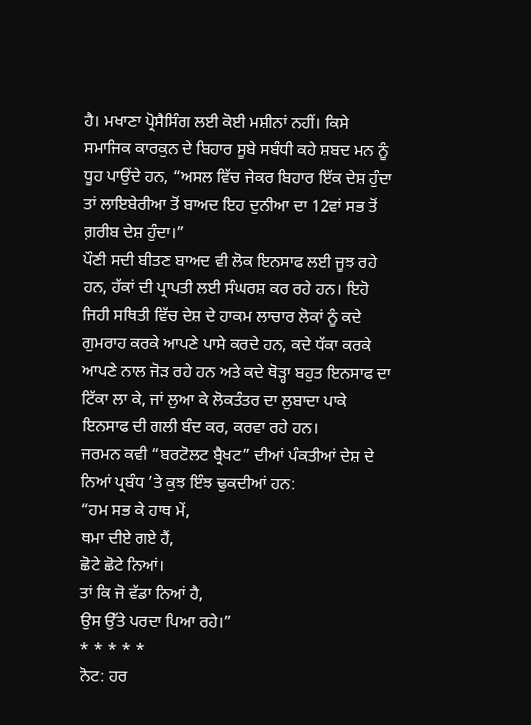ਹੈ। ਮਖਾਣਾ ਪ੍ਰੋਸੈਸਿੰਗ ਲਈ ਕੋਈ ਮਸ਼ੀਨਾਂ ਨਹੀਂ। ਕਿਸੇ ਸਮਾਜਿਕ ਕਾਰਕੁਨ ਦੇ ਬਿਹਾਰ ਸੂਬੇ ਸਬੰਧੀ ਕਹੇ ਸ਼ਬਦ ਮਨ ਨੂੰ ਧੂਹ ਪਾਉਂਦੇ ਹਨ, “ਅਸਲ ਵਿੱਚ ਜੇਕਰ ਬਿਹਾਰ ਇੱਕ ਦੇਸ਼ ਹੁੰਦਾ ਤਾਂ ਲਾਇਬੇਰੀਆ ਤੋਂ ਬਾਅਦ ਇਹ ਦੁਨੀਆ ਦਾ 12ਵਾਂ ਸਭ ਤੋਂ ਗ਼ਰੀਬ ਦੇਸ਼ ਹੁੰਦਾ।”
ਪੌਣੀ ਸਦੀ ਬੀਤਣ ਬਾਅਦ ਵੀ ਲੋਕ ਇਨਸਾਫ ਲਈ ਜੂਝ ਰਹੇ ਹਨ, ਹੱਕਾਂ ਦੀ ਪ੍ਰਾਪਤੀ ਲਈ ਸੰਘਰਸ਼ ਕਰ ਰਹੇ ਹਨ। ਇਹੋ ਜਿਹੀ ਸਥਿਤੀ ਵਿੱਚ ਦੇਸ਼ ਦੇ ਹਾਕਮ ਲਾਚਾਰ ਲੋਕਾਂ ਨੂੰ ਕਦੇ ਗੁਮਰਾਹ ਕਰਕੇ ਆਪਣੇ ਪਾਸੇ ਕਰਦੇ ਹਨ, ਕਦੇ ਧੱਕਾ ਕਰਕੇ ਆਪਣੇ ਨਾਲ ਜੋੜ ਰਹੇ ਹਨ ਅਤੇ ਕਦੇ ਥੋੜ੍ਹਾ ਬਹੁਤ ਇਨਸਾਫ ਦਾ ਟਿੱਕਾ ਲਾ ਕੇ, ਜਾਂ ਲੁਆ ਕੇ ਲੋਕਤੰਤਰ ਦਾ ਲੁਬਾਦਾ ਪਾਕੇ ਇਨਸਾਫ ਦੀ ਗਲੀ ਬੰਦ ਕਰ, ਕਰਵਾ ਰਹੇ ਹਨ।
ਜਰਮਨ ਕਵੀ “ਬਰਟੋਲਟ ਬ੍ਰੈਖਟ” ਦੀਆਂ ਪੰਕਤੀਆਂ ਦੇਸ਼ ਦੇ ਨਿਆਂ ਪ੍ਰਬੰਧ ’ਤੇ ਕੁਝ ਇੰਝ ਢੁਕਦੀਆਂ ਹਨ:
“ਹਮ ਸਭ ਕੇ ਹਾਥ ਮੇਂ,
ਥਮਾ ਦੀਏ ਗਏ ਹੈਂ,
ਛੋਟੇ ਛੋਟੇ ਨਿਆਂ।
ਤਾਂ ਕਿ ਜੋ ਵੱਡਾ ਨਿਆਂ ਹੈ,
ਉਸ ਉੱਤੇ ਪਰਦਾ ਪਿਆ ਰਹੇ।”
* * * * *
ਨੋਟ: ਹਰ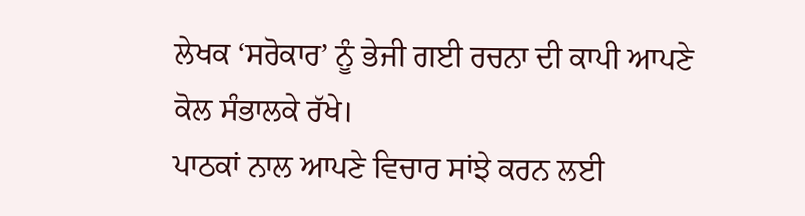ਲੇਖਕ ‘ਸਰੋਕਾਰ’ ਨੂੰ ਭੇਜੀ ਗਈ ਰਚਨਾ ਦੀ ਕਾਪੀ ਆਪਣੇ ਕੋਲ ਸੰਭਾਲਕੇ ਰੱਖੇ।
ਪਾਠਕਾਂ ਨਾਲ ਆਪਣੇ ਵਿਚਾਰ ਸਾਂਝੇ ਕਰਨ ਲਈ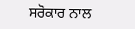ਸਰੋਕਾਰ ਨਾਲ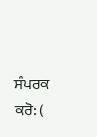ਸੰਪਰਕ ਕਰੋ: (